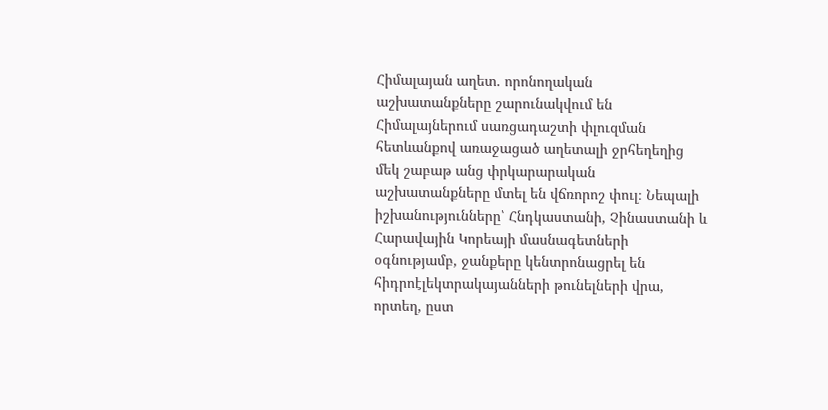Հիմալայան աղետ. որոնողական աշխատանքները շարունակվում են
Հիմալայներում սառցադաշտի փլուզման հետևանքով առաջացած աղետալի ջրհեղեղից մեկ շաբաթ անց փրկարարական աշխատանքները մտել են վճռորոշ փուլ։ Նեպալի իշխանությունները՝ Հնդկաստանի, Չինաստանի և Հարավային Կորեայի մասնագետների օգնությամբ, ջանքերը կենտրոնացրել են հիդրոէլեկտրակայանների թունելների վրա, որտեղ, ըստ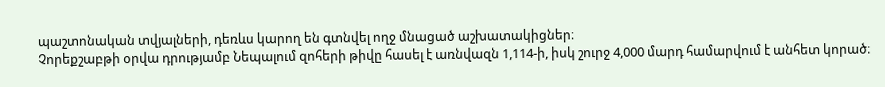պաշտոնական տվյալների, դեռևս կարող են գտնվել ողջ մնացած աշխատակիցներ։
Չորեքշաբթի օրվա դրությամբ Նեպալում զոհերի թիվը հասել է առնվազն 1,114-ի, իսկ շուրջ 4,000 մարդ համարվում է անհետ կորած։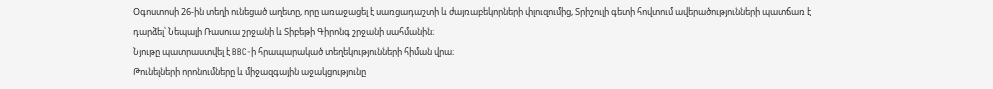Օգոստոսի 26-ին տեղի ունեցած աղետը, որը առաջացել է սառցադաշտի և ժայռաբեկորների փլուզումից, Տրիշուլի գետի հովտում ավերածությունների պատճառ է դարձել՝ Նեպալի Ռասուա շրջանի և Տիբեթի Գիրոնգ շրջանի սահմանին։
Նյութը պատրաստվել է BBC-ի հրապարակած տեղեկությունների հիման վրա։
Թունելների որոնումները և միջազգային աջակցությունը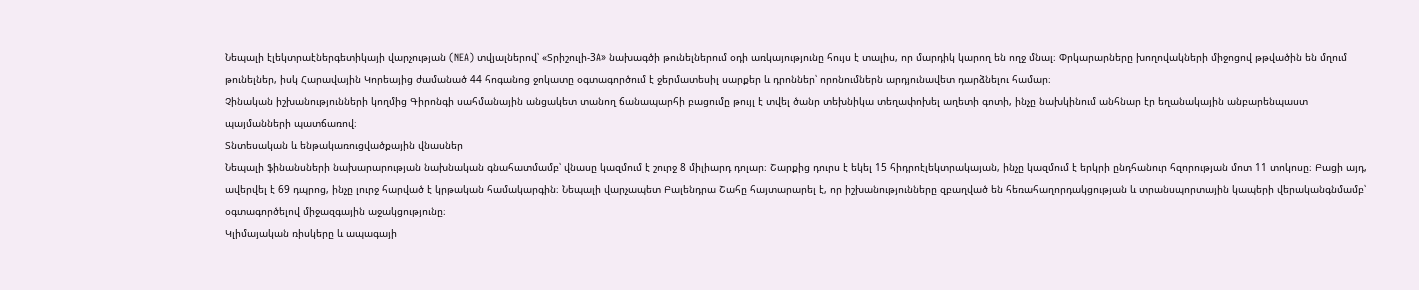Նեպալի էլեկտրաէներգետիկայի վարչության (NEA) տվյալներով՝ «Տրիշուլի-3A» նախագծի թունելներում օդի առկայությունը հույս է տալիս, որ մարդիկ կարող են ողջ մնալ։ Փրկարարները խողովակների միջոցով թթվածին են մղում թունելներ, իսկ Հարավային Կորեայից ժամանած 44 հոգանոց ջոկատը օգտագործում է ջերմատեսիլ սարքեր և դրոններ՝ որոնումներն արդյունավետ դարձնելու համար։
Չինական իշխանությունների կողմից Գիրոնգի սահմանային անցակետ տանող ճանապարհի բացումը թույլ է տվել ծանր տեխնիկա տեղափոխել աղետի գոտի, ինչը նախկինում անհնար էր եղանակային անբարենպաստ պայմանների պատճառով։
Տնտեսական և ենթակառուցվածքային վնասներ
Նեպալի ֆինանսների նախարարության նախնական գնահատմամբ՝ վնասը կազմում է շուրջ 8 միլիարդ դոլար։ Շարքից դուրս է եկել 15 հիդրոէլեկտրակայան, ինչը կազմում է երկրի ընդհանուր հզորության մոտ 11 տոկոսը։ Բացի այդ, ավերվել է 69 դպրոց, ինչը լուրջ հարված է կրթական համակարգին։ Նեպալի վարչապետ Բալենդրա Շահը հայտարարել է, որ իշխանությունները զբաղված են հեռահաղորդակցության և տրանսպորտային կապերի վերականգնմամբ՝ օգտագործելով միջազգային աջակցությունը։
Կլիմայական ռիսկերը և ապագայի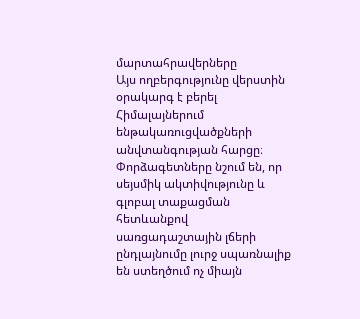մարտահրավերները
Այս ողբերգությունը վերստին օրակարգ է բերել Հիմալայներում ենթակառուցվածքների անվտանգության հարցը։ Փորձագետները նշում են, որ սեյսմիկ ակտիվությունը և գլոբալ տաքացման հետևանքով սառցադաշտային լճերի ընդլայնումը լուրջ սպառնալիք են ստեղծում ոչ միայն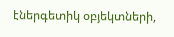էներգետիկ օբյեկտների,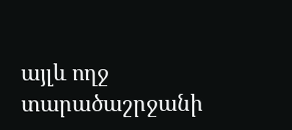այլև ողջ տարածաշրջանի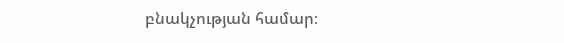բնակչության համար։